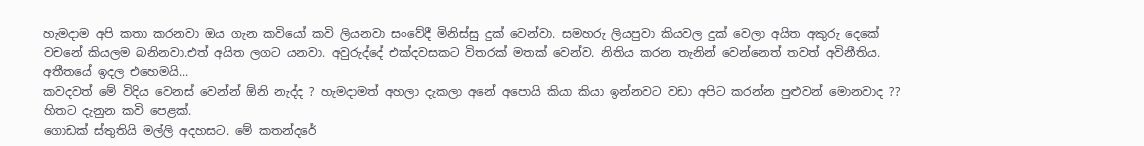හැමදාම අපි කතා කරනවා ඔය ගැන කවියෝ කවි ලියනවා සංවේදී මිනිස්සු දුක් වෙන්වා. සමහරු ලියපුවා කියවල දුක් වෙලා අයිත අකුරු දෙකේ වචනේ කියලම බනිනවා.එත් අයිත ලගට යනවා. අවුරුද්දේ එක්දවසකට විතරක් මතක් වෙන්ව. නිතිය කරන තැනින් වෙන්නෙත් තවත් අවිනීතිය. අතීතයේ ඉදල එහෙමයි...
කවදවත් මේ විදිය වෙනස් වෙන්න් ඕනි නැද්ද ? හැමදාමත් අහලා දැකලා අනේ අපොයි කියා කියා ඉන්නවට වඩා අපිට කරන්න පුළුවන් මොනවාද ??
හිතට දැනුන කවි පෙළක්.
ගොඩක් ස්තුතියි මල්ලි අදහසට. මේ කතන්දරේ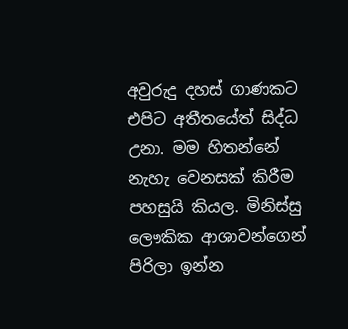අවුරුදු දහස් ගාණකට එපිට අතීතයේත් සිද්ධ උනා. මම හිතන්නේ නැහැ වෙනසක් කිරීම පහසුයි කියල. මිනිස්සු ලෞකික ආශාවන්ගෙන් පිරිලා ඉන්න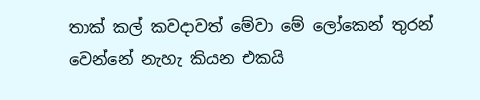තාක් කල් කවදාවත් මේවා මේ ලෝකෙන් තුරන් වෙන්නේ නැහැ කියන එකයි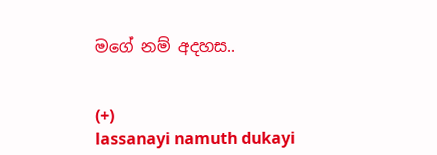මගේ නම් අදහස..


(+)
lassanayi namuth dukayi